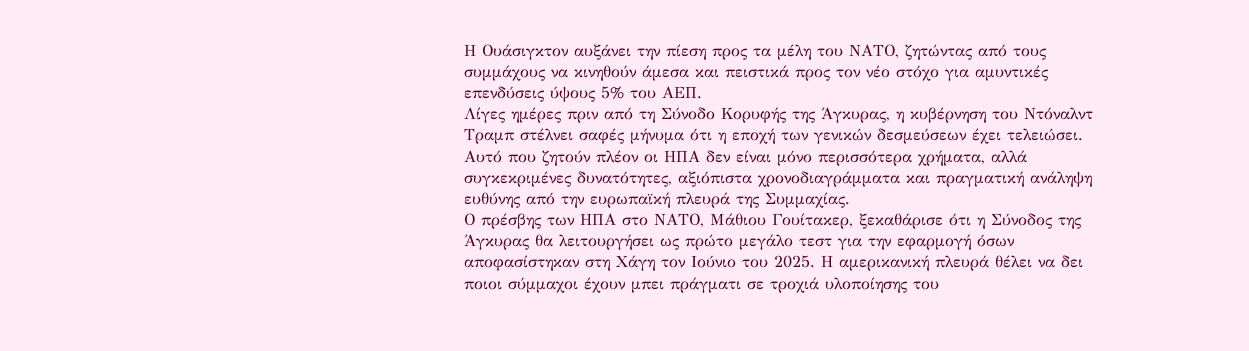Η Ουάσιγκτον αυξάνει την πίεση προς τα μέλη του ΝΑΤΟ, ζητώντας από τους συμμάχους να κινηθούν άμεσα και πειστικά προς τον νέο στόχο για αμυντικές επενδύσεις ύψους 5% του ΑΕΠ.
Λίγες ημέρες πριν από τη Σύνοδο Κορυφής της Άγκυρας, η κυβέρνηση του Ντόναλντ Τραμπ στέλνει σαφές μήνυμα ότι η εποχή των γενικών δεσμεύσεων έχει τελειώσει. Αυτό που ζητούν πλέον οι ΗΠΑ δεν είναι μόνο περισσότερα χρήματα, αλλά συγκεκριμένες δυνατότητες, αξιόπιστα χρονοδιαγράμματα και πραγματική ανάληψη ευθύνης από την ευρωπαϊκή πλευρά της Συμμαχίας.
Ο πρέσβης των ΗΠΑ στο ΝΑΤΟ, Μάθιου Γουίτακερ, ξεκαθάρισε ότι η Σύνοδος της Άγκυρας θα λειτουργήσει ως πρώτο μεγάλο τεστ για την εφαρμογή όσων αποφασίστηκαν στη Χάγη τον Ιούνιο του 2025. Η αμερικανική πλευρά θέλει να δει ποιοι σύμμαχοι έχουν μπει πράγματι σε τροχιά υλοποίησης του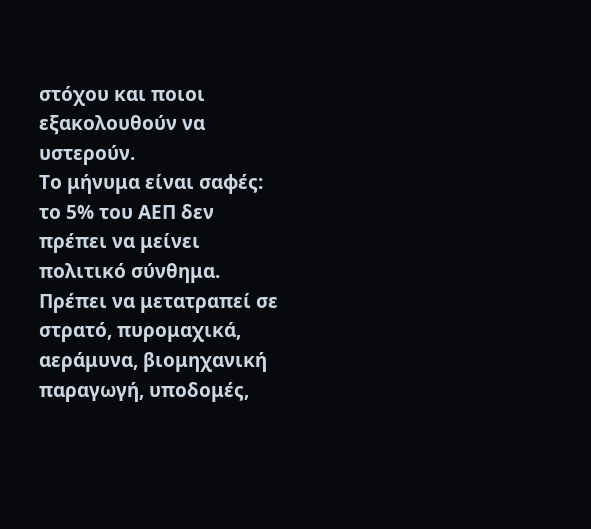στόχου και ποιοι εξακολουθούν να υστερούν.
Το μήνυμα είναι σαφές: το 5% του ΑΕΠ δεν πρέπει να μείνει πολιτικό σύνθημα. Πρέπει να μετατραπεί σε στρατό, πυρομαχικά, αεράμυνα, βιομηχανική παραγωγή, υποδομές,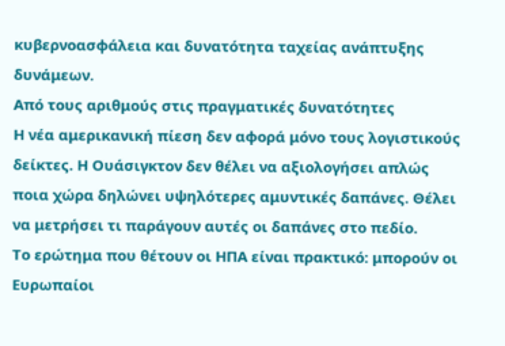κυβερνοασφάλεια και δυνατότητα ταχείας ανάπτυξης δυνάμεων.
Από τους αριθμούς στις πραγματικές δυνατότητες
Η νέα αμερικανική πίεση δεν αφορά μόνο τους λογιστικούς δείκτες. Η Ουάσιγκτον δεν θέλει να αξιολογήσει απλώς ποια χώρα δηλώνει υψηλότερες αμυντικές δαπάνες. Θέλει να μετρήσει τι παράγουν αυτές οι δαπάνες στο πεδίο.
Το ερώτημα που θέτουν οι ΗΠΑ είναι πρακτικό: μπορούν οι Ευρωπαίοι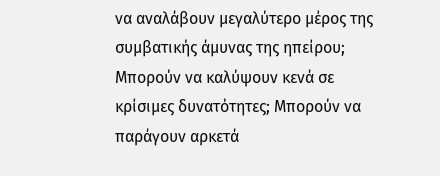να αναλάβουν μεγαλύτερο μέρος της συμβατικής άμυνας της ηπείρου; Μπορούν να καλύψουν κενά σε κρίσιμες δυνατότητες; Μπορούν να παράγουν αρκετά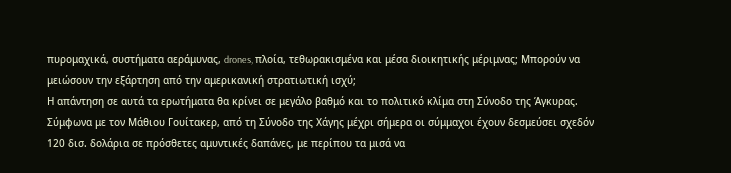πυρομαχικά, συστήματα αεράμυνας, drones, πλοία, τεθωρακισμένα και μέσα διοικητικής μέριμνας; Μπορούν να μειώσουν την εξάρτηση από την αμερικανική στρατιωτική ισχύ;
Η απάντηση σε αυτά τα ερωτήματα θα κρίνει σε μεγάλο βαθμό και το πολιτικό κλίμα στη Σύνοδο της Άγκυρας.
Σύμφωνα με τον Μάθιου Γουίτακερ, από τη Σύνοδο της Χάγης μέχρι σήμερα οι σύμμαχοι έχουν δεσμεύσει σχεδόν 120 δισ. δολάρια σε πρόσθετες αμυντικές δαπάνες, με περίπου τα μισά να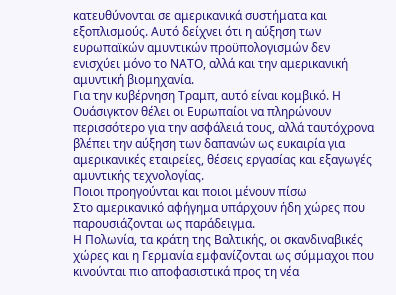κατευθύνονται σε αμερικανικά συστήματα και εξοπλισμούς. Αυτό δείχνει ότι η αύξηση των ευρωπαϊκών αμυντικών προϋπολογισμών δεν ενισχύει μόνο το ΝΑΤΟ, αλλά και την αμερικανική αμυντική βιομηχανία.
Για την κυβέρνηση Τραμπ, αυτό είναι κομβικό. Η Ουάσιγκτον θέλει οι Ευρωπαίοι να πληρώνουν περισσότερο για την ασφάλειά τους, αλλά ταυτόχρονα βλέπει την αύξηση των δαπανών ως ευκαιρία για αμερικανικές εταιρείες, θέσεις εργασίας και εξαγωγές αμυντικής τεχνολογίας.
Ποιοι προηγούνται και ποιοι μένουν πίσω
Στο αμερικανικό αφήγημα υπάρχουν ήδη χώρες που παρουσιάζονται ως παράδειγμα.
Η Πολωνία, τα κράτη της Βαλτικής, οι σκανδιναβικές χώρες και η Γερμανία εμφανίζονται ως σύμμαχοι που κινούνται πιο αποφασιστικά προς τη νέα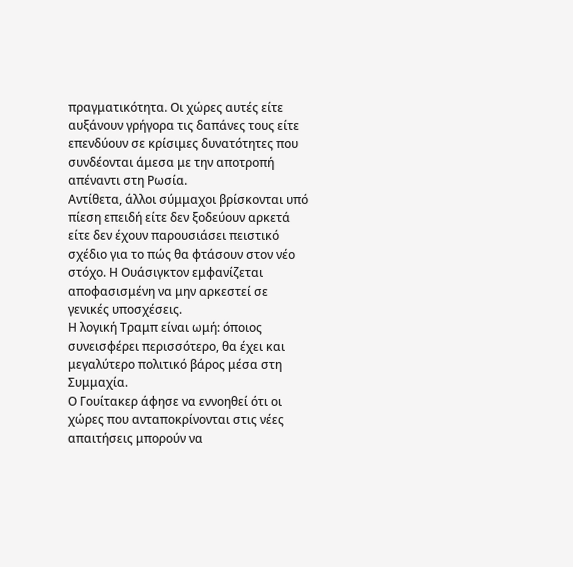πραγματικότητα. Οι χώρες αυτές είτε αυξάνουν γρήγορα τις δαπάνες τους είτε επενδύουν σε κρίσιμες δυνατότητες που συνδέονται άμεσα με την αποτροπή απέναντι στη Ρωσία.
Αντίθετα, άλλοι σύμμαχοι βρίσκονται υπό πίεση επειδή είτε δεν ξοδεύουν αρκετά είτε δεν έχουν παρουσιάσει πειστικό σχέδιο για το πώς θα φτάσουν στον νέο στόχο. Η Ουάσιγκτον εμφανίζεται αποφασισμένη να μην αρκεστεί σε γενικές υποσχέσεις.
Η λογική Τραμπ είναι ωμή: όποιος συνεισφέρει περισσότερο, θα έχει και μεγαλύτερο πολιτικό βάρος μέσα στη Συμμαχία.
Ο Γουίτακερ άφησε να εννοηθεί ότι οι χώρες που ανταποκρίνονται στις νέες απαιτήσεις μπορούν να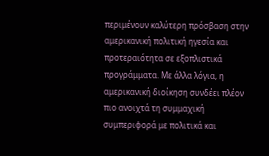περιμένουν καλύτερη πρόσβαση στην αμερικανική πολιτική ηγεσία και προτεραιότητα σε εξοπλιστικά προγράμματα. Με άλλα λόγια, η αμερικανική διοίκηση συνδέει πλέον πιο ανοιχτά τη συμμαχική συμπεριφορά με πολιτικά και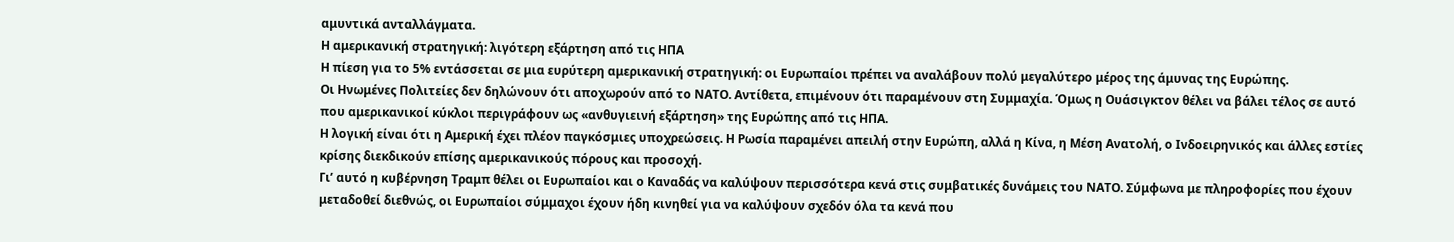αμυντικά ανταλλάγματα.
Η αμερικανική στρατηγική: λιγότερη εξάρτηση από τις ΗΠΑ
Η πίεση για το 5% εντάσσεται σε μια ευρύτερη αμερικανική στρατηγική: οι Ευρωπαίοι πρέπει να αναλάβουν πολύ μεγαλύτερο μέρος της άμυνας της Ευρώπης.
Οι Ηνωμένες Πολιτείες δεν δηλώνουν ότι αποχωρούν από το ΝΑΤΟ. Αντίθετα, επιμένουν ότι παραμένουν στη Συμμαχία. Όμως η Ουάσιγκτον θέλει να βάλει τέλος σε αυτό που αμερικανικοί κύκλοι περιγράφουν ως «ανθυγιεινή εξάρτηση» της Ευρώπης από τις ΗΠΑ.
Η λογική είναι ότι η Αμερική έχει πλέον παγκόσμιες υποχρεώσεις. Η Ρωσία παραμένει απειλή στην Ευρώπη, αλλά η Κίνα, η Μέση Ανατολή, ο Ινδοειρηνικός και άλλες εστίες κρίσης διεκδικούν επίσης αμερικανικούς πόρους και προσοχή.
Γι’ αυτό η κυβέρνηση Τραμπ θέλει οι Ευρωπαίοι και ο Καναδάς να καλύψουν περισσότερα κενά στις συμβατικές δυνάμεις του ΝΑΤΟ. Σύμφωνα με πληροφορίες που έχουν μεταδοθεί διεθνώς, οι Ευρωπαίοι σύμμαχοι έχουν ήδη κινηθεί για να καλύψουν σχεδόν όλα τα κενά που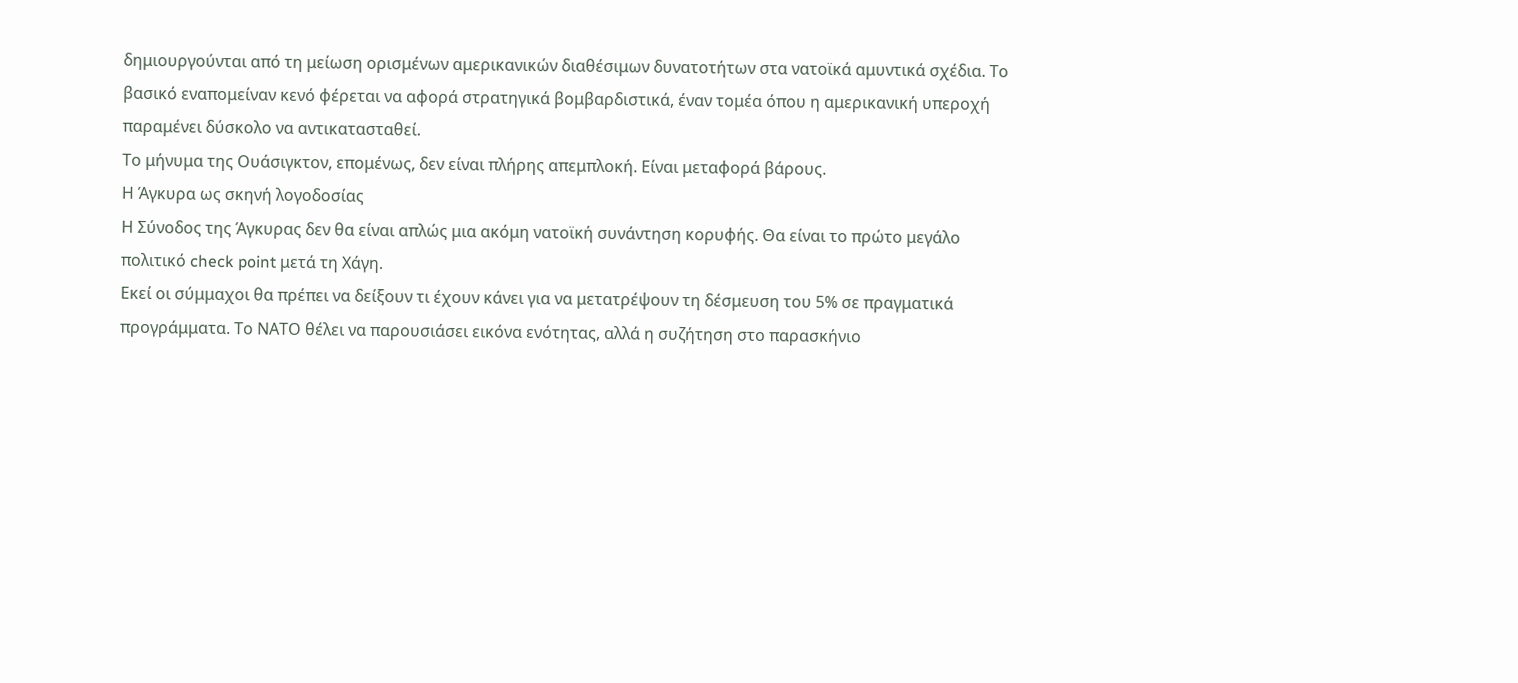δημιουργούνται από τη μείωση ορισμένων αμερικανικών διαθέσιμων δυνατοτήτων στα νατοϊκά αμυντικά σχέδια. Το βασικό εναπομείναν κενό φέρεται να αφορά στρατηγικά βομβαρδιστικά, έναν τομέα όπου η αμερικανική υπεροχή παραμένει δύσκολο να αντικατασταθεί.
Το μήνυμα της Ουάσιγκτον, επομένως, δεν είναι πλήρης απεμπλοκή. Είναι μεταφορά βάρους.
Η Άγκυρα ως σκηνή λογοδοσίας
Η Σύνοδος της Άγκυρας δεν θα είναι απλώς μια ακόμη νατοϊκή συνάντηση κορυφής. Θα είναι το πρώτο μεγάλο πολιτικό check point μετά τη Χάγη.
Εκεί οι σύμμαχοι θα πρέπει να δείξουν τι έχουν κάνει για να μετατρέψουν τη δέσμευση του 5% σε πραγματικά προγράμματα. Το ΝΑΤΟ θέλει να παρουσιάσει εικόνα ενότητας, αλλά η συζήτηση στο παρασκήνιο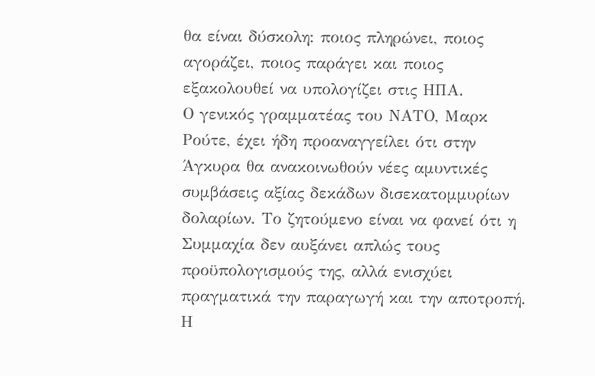θα είναι δύσκολη: ποιος πληρώνει, ποιος αγοράζει, ποιος παράγει και ποιος εξακολουθεί να υπολογίζει στις ΗΠΑ.
Ο γενικός γραμματέας του ΝΑΤΟ, Μαρκ Ρούτε, έχει ήδη προαναγγείλει ότι στην Άγκυρα θα ανακοινωθούν νέες αμυντικές συμβάσεις αξίας δεκάδων δισεκατομμυρίων δολαρίων. Το ζητούμενο είναι να φανεί ότι η Συμμαχία δεν αυξάνει απλώς τους προϋπολογισμούς της, αλλά ενισχύει πραγματικά την παραγωγή και την αποτροπή.
Η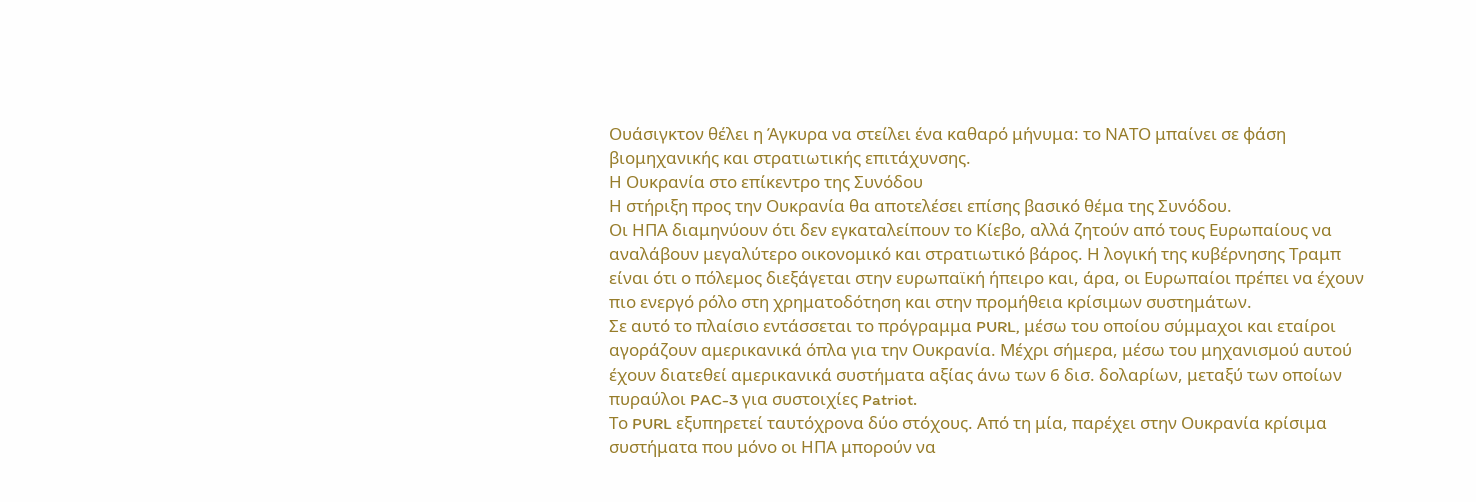Ουάσιγκτον θέλει η Άγκυρα να στείλει ένα καθαρό μήνυμα: το ΝΑΤΟ μπαίνει σε φάση βιομηχανικής και στρατιωτικής επιτάχυνσης.
Η Ουκρανία στο επίκεντρο της Συνόδου
Η στήριξη προς την Ουκρανία θα αποτελέσει επίσης βασικό θέμα της Συνόδου.
Οι ΗΠΑ διαμηνύουν ότι δεν εγκαταλείπουν το Κίεβο, αλλά ζητούν από τους Ευρωπαίους να αναλάβουν μεγαλύτερο οικονομικό και στρατιωτικό βάρος. Η λογική της κυβέρνησης Τραμπ είναι ότι ο πόλεμος διεξάγεται στην ευρωπαϊκή ήπειρο και, άρα, οι Ευρωπαίοι πρέπει να έχουν πιο ενεργό ρόλο στη χρηματοδότηση και στην προμήθεια κρίσιμων συστημάτων.
Σε αυτό το πλαίσιο εντάσσεται το πρόγραμμα PURL, μέσω του οποίου σύμμαχοι και εταίροι αγοράζουν αμερικανικά όπλα για την Ουκρανία. Μέχρι σήμερα, μέσω του μηχανισμού αυτού έχουν διατεθεί αμερικανικά συστήματα αξίας άνω των 6 δισ. δολαρίων, μεταξύ των οποίων πυραύλοι PAC-3 για συστοιχίες Patriot.
Το PURL εξυπηρετεί ταυτόχρονα δύο στόχους. Από τη μία, παρέχει στην Ουκρανία κρίσιμα συστήματα που μόνο οι ΗΠΑ μπορούν να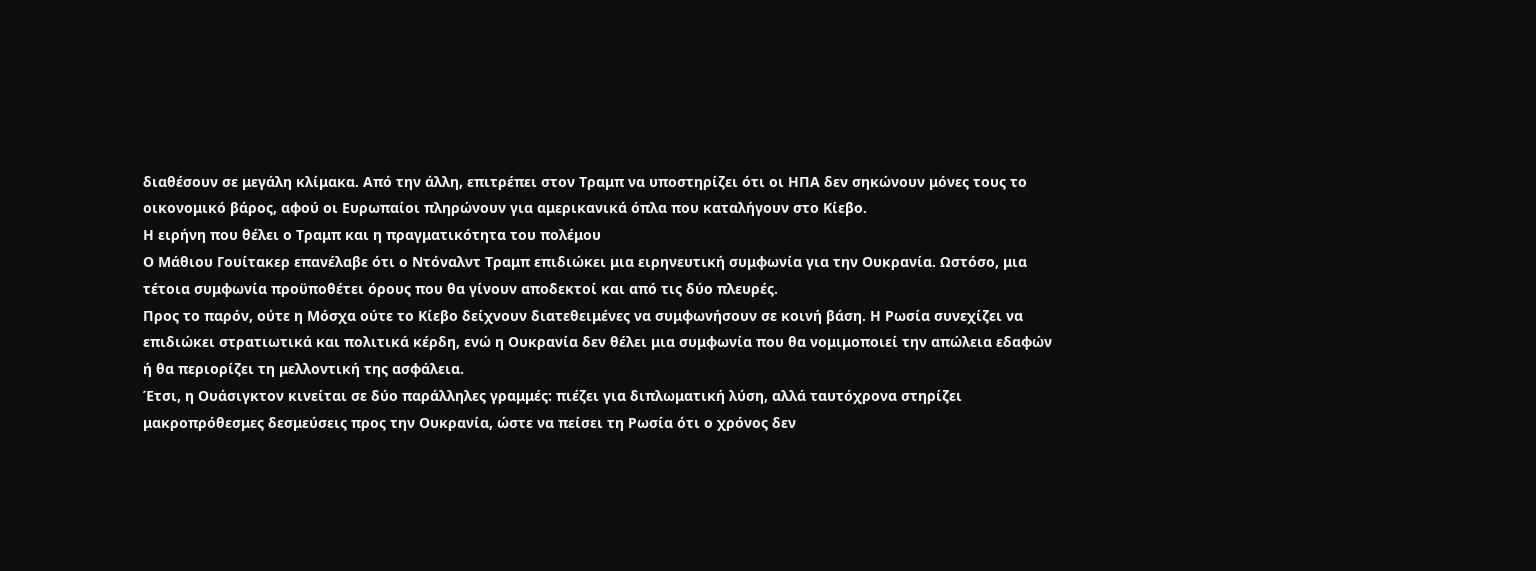διαθέσουν σε μεγάλη κλίμακα. Από την άλλη, επιτρέπει στον Τραμπ να υποστηρίζει ότι οι ΗΠΑ δεν σηκώνουν μόνες τους το οικονομικό βάρος, αφού οι Ευρωπαίοι πληρώνουν για αμερικανικά όπλα που καταλήγουν στο Κίεβο.
Η ειρήνη που θέλει ο Τραμπ και η πραγματικότητα του πολέμου
Ο Μάθιου Γουίτακερ επανέλαβε ότι ο Ντόναλντ Τραμπ επιδιώκει μια ειρηνευτική συμφωνία για την Ουκρανία. Ωστόσο, μια τέτοια συμφωνία προϋποθέτει όρους που θα γίνουν αποδεκτοί και από τις δύο πλευρές.
Προς το παρόν, ούτε η Μόσχα ούτε το Κίεβο δείχνουν διατεθειμένες να συμφωνήσουν σε κοινή βάση. Η Ρωσία συνεχίζει να επιδιώκει στρατιωτικά και πολιτικά κέρδη, ενώ η Ουκρανία δεν θέλει μια συμφωνία που θα νομιμοποιεί την απώλεια εδαφών ή θα περιορίζει τη μελλοντική της ασφάλεια.
Έτσι, η Ουάσιγκτον κινείται σε δύο παράλληλες γραμμές: πιέζει για διπλωματική λύση, αλλά ταυτόχρονα στηρίζει μακροπρόθεσμες δεσμεύσεις προς την Ουκρανία, ώστε να πείσει τη Ρωσία ότι ο χρόνος δεν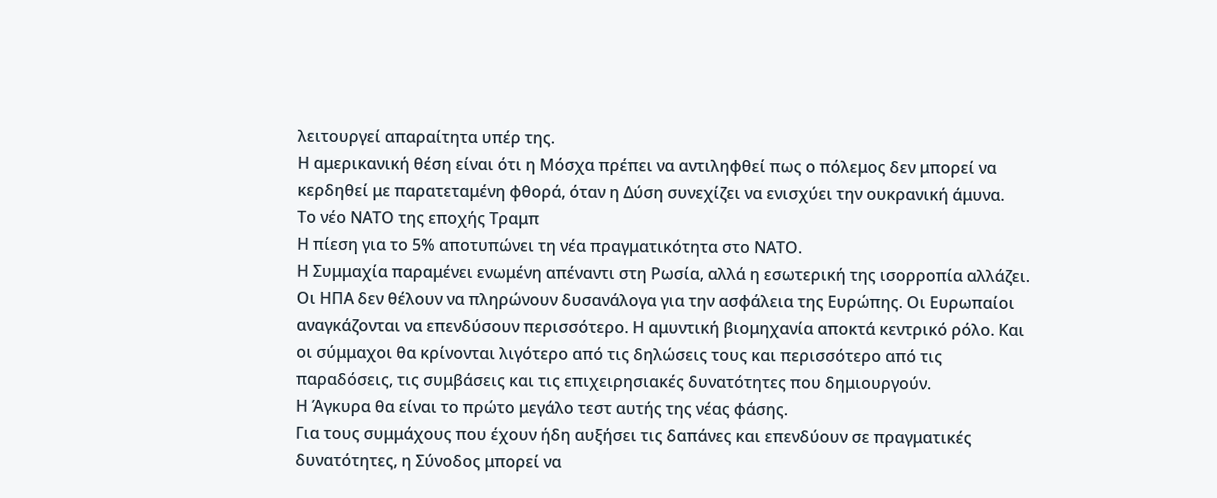λειτουργεί απαραίτητα υπέρ της.
Η αμερικανική θέση είναι ότι η Μόσχα πρέπει να αντιληφθεί πως ο πόλεμος δεν μπορεί να κερδηθεί με παρατεταμένη φθορά, όταν η Δύση συνεχίζει να ενισχύει την ουκρανική άμυνα.
Το νέο ΝΑΤΟ της εποχής Τραμπ
Η πίεση για το 5% αποτυπώνει τη νέα πραγματικότητα στο ΝΑΤΟ.
Η Συμμαχία παραμένει ενωμένη απέναντι στη Ρωσία, αλλά η εσωτερική της ισορροπία αλλάζει. Οι ΗΠΑ δεν θέλουν να πληρώνουν δυσανάλογα για την ασφάλεια της Ευρώπης. Οι Ευρωπαίοι αναγκάζονται να επενδύσουν περισσότερο. Η αμυντική βιομηχανία αποκτά κεντρικό ρόλο. Και οι σύμμαχοι θα κρίνονται λιγότερο από τις δηλώσεις τους και περισσότερο από τις παραδόσεις, τις συμβάσεις και τις επιχειρησιακές δυνατότητες που δημιουργούν.
Η Άγκυρα θα είναι το πρώτο μεγάλο τεστ αυτής της νέας φάσης.
Για τους συμμάχους που έχουν ήδη αυξήσει τις δαπάνες και επενδύουν σε πραγματικές δυνατότητες, η Σύνοδος μπορεί να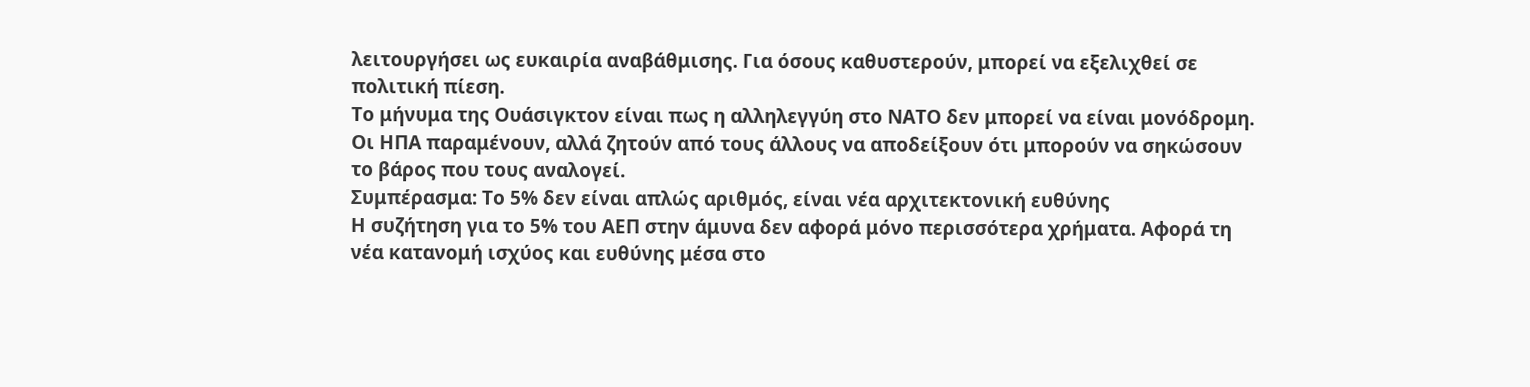λειτουργήσει ως ευκαιρία αναβάθμισης. Για όσους καθυστερούν, μπορεί να εξελιχθεί σε πολιτική πίεση.
Το μήνυμα της Ουάσιγκτον είναι πως η αλληλεγγύη στο ΝΑΤΟ δεν μπορεί να είναι μονόδρομη. Οι ΗΠΑ παραμένουν, αλλά ζητούν από τους άλλους να αποδείξουν ότι μπορούν να σηκώσουν το βάρος που τους αναλογεί.
Συμπέρασμα: Το 5% δεν είναι απλώς αριθμός, είναι νέα αρχιτεκτονική ευθύνης
Η συζήτηση για το 5% του ΑΕΠ στην άμυνα δεν αφορά μόνο περισσότερα χρήματα. Αφορά τη νέα κατανομή ισχύος και ευθύνης μέσα στο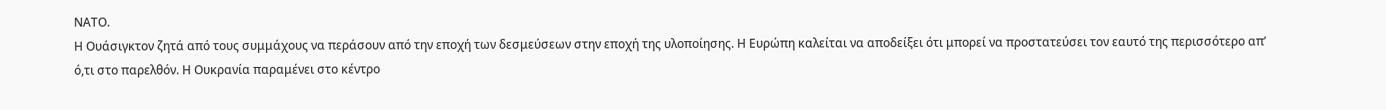ΝΑΤΟ.
Η Ουάσιγκτον ζητά από τους συμμάχους να περάσουν από την εποχή των δεσμεύσεων στην εποχή της υλοποίησης. Η Ευρώπη καλείται να αποδείξει ότι μπορεί να προστατεύσει τον εαυτό της περισσότερο απ’ ό,τι στο παρελθόν. Η Ουκρανία παραμένει στο κέντρο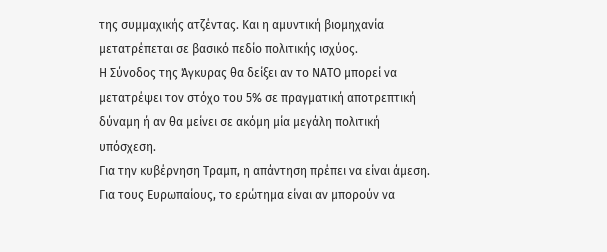της συμμαχικής ατζέντας. Και η αμυντική βιομηχανία μετατρέπεται σε βασικό πεδίο πολιτικής ισχύος.
Η Σύνοδος της Άγκυρας θα δείξει αν το ΝΑΤΟ μπορεί να μετατρέψει τον στόχο του 5% σε πραγματική αποτρεπτική δύναμη ή αν θα μείνει σε ακόμη μία μεγάλη πολιτική υπόσχεση.
Για την κυβέρνηση Τραμπ, η απάντηση πρέπει να είναι άμεση. Για τους Ευρωπαίους, το ερώτημα είναι αν μπορούν να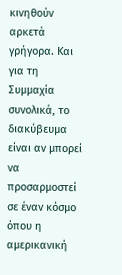κινηθούν αρκετά γρήγορα. Και για τη Συμμαχία συνολικά, το διακύβευμα είναι αν μπορεί να προσαρμοστεί σε έναν κόσμο όπου η αμερικανική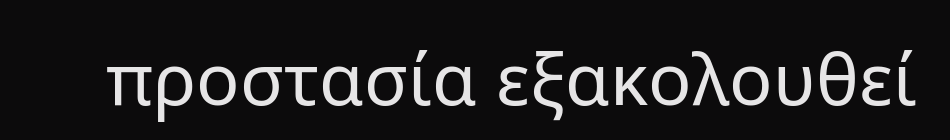προστασία εξακολουθεί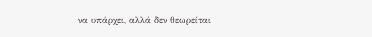να υπάρχει, αλλά δεν θεωρείται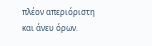πλέον απεριόριστη και άνευ όρων.